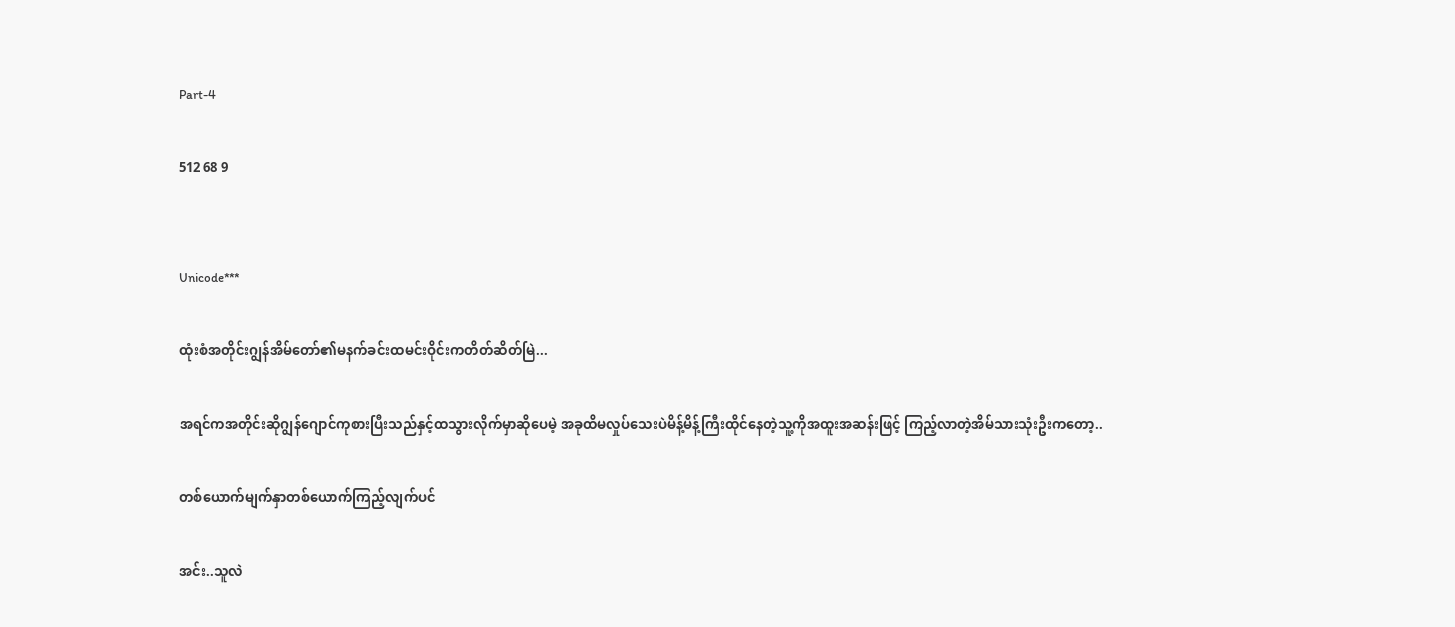Part-4

512 68 9


Unicode***

ထုံးစံအတိုင်းဂျွန်အိမ်တော်၏မနက်ခင်းထမင်းဝိုင်းကတိတ်ဆိတ်မြဲ...

အရင်ကအတိုင်းဆိုဂျွန်ဂျောင်ကုစားပြီးသည်နှင့်ထသွားလိုက်မှာဆိုပေမဲ့ အခုထိမလှုပ်သေးပဲမိန့်မိန့်ကြီးထိုင်နေတဲ့သူ့ကိုအထူးအဆန်းဖြင့် ကြည့်လာတဲ့အိမ်သားသုံးဦးကတော့..

တစ်ယောက်မျက်နှာတစ်ယောက်ကြည့်လျက်ပင်

အင်း..သူလဲ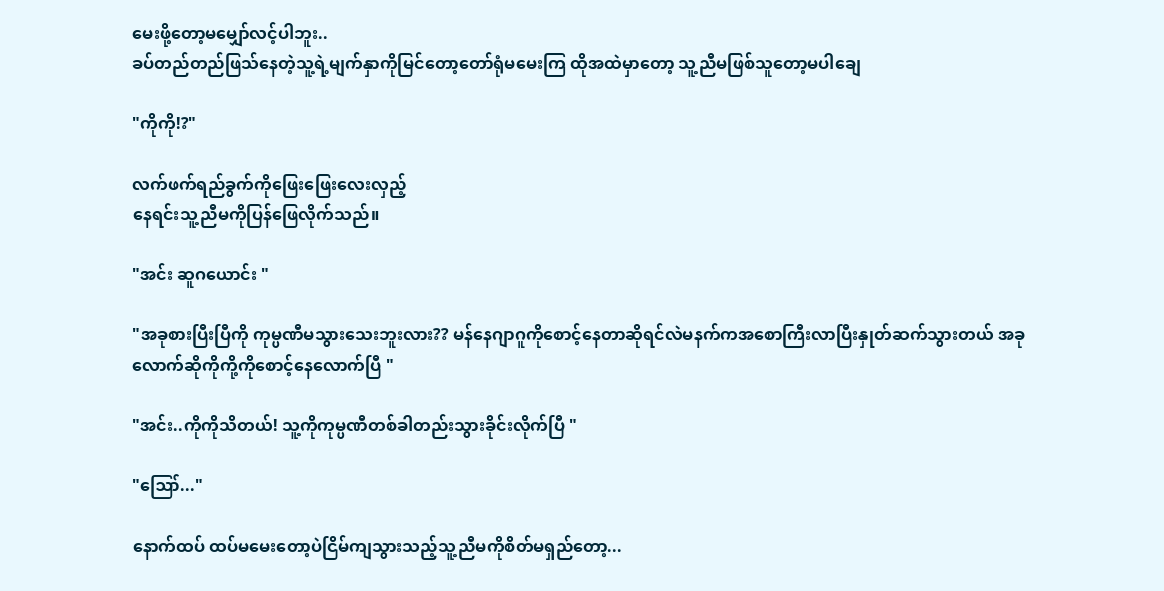မေးဖို့တော့မမျှော်လင့်ပါဘူး..
ခပ်တည်တည်ဖြသ်နေတဲ့သူ့ရဲ့မျက်နှာကိုမြင်တော့တော်ရုံမမေးကြ ထိုအထဲမှာတော့ သူ့ညီမဖြစ်သူတော့မပါချေ

"ကိုကို!?"

လက်ဖက်ရည်ခွက်ကိုဖြေးဖြေးလေးလှည့်
နေရင်းသူ့ညီမကိုပြန်ဖြေလိုက်သည်။

"အင်း ဆူဂယောင်း "

"အခုစားပြီးပြီကို ကုမ္ပဏီမသွားသေးဘူးလား?? မန်နေဂျာဂူကိုစောင့်နေတာဆိုရင်လဲမနက်ကအစောကြီးလာပြီးနှုတ်ဆက်သွားတယ် အခုလောက်ဆိုကိုကို့ကိုစောင့်နေလောက်ပြီ "

"အင်း..ကိုကိုသိတယ်! သူ့ကိုကုမ္ပဏီတစ်ခါတည်းသွားခိုင်းလိုက်ပြီ "

"ဪ..."

နောက်ထပ် ထပ်မမေးတော့ပဲငြိမ်ကျသွားသည့်သူ့ညီမကိုစိတ်မရှည်တော့...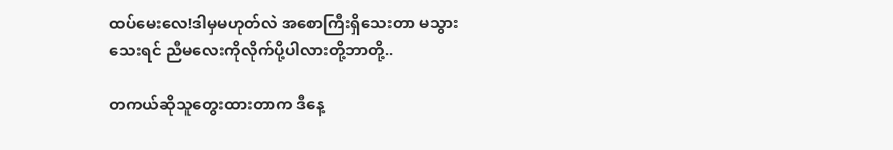ထပ်မေးလေ!ဒါမှမဟုတ်လဲ အစောကြီးရှိသေးတာ မသွားသေးရင် ညီမလေးကိုလိုက်ပို့ပါလားတို့ဘာတို့..

တကယ်ဆိုသူတွေးထားတာက ဒီနေ့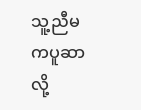သူ့ညီမကပူဆာလို့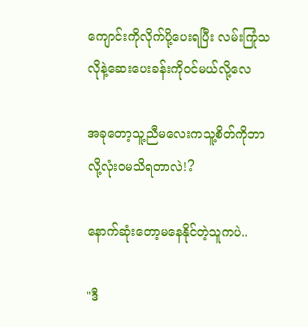ကျောင်းကိုလိုက်ပို့ပေးရပြီး လမ်းကြုံသလိုနဲ့ဆေးပေးခန်းကိုဝင်မယ်လို့လေ

အခုတော့သူ့ညီမလေးကသူ့စိတ်ကိုဘာလို့လုံးဝမသိရတာလဲ!?

နောက်ဆုံးတော့မနေနိုင်တဲ့သူကပဲ..

"ဒီ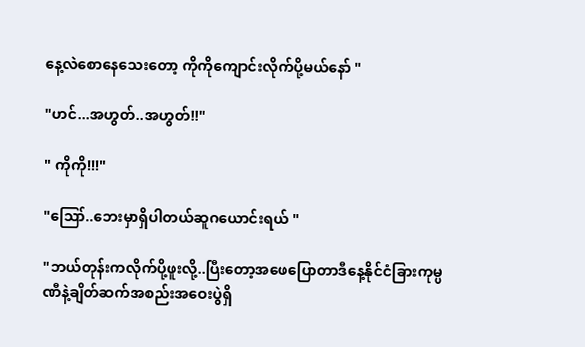နေ့လဲစောနေသေးတော့ ကိုကိုကျောင်းလိုက်ပို့မယ်နော် "

"ဟင်...အဟွတ်..အဟွတ်!!"

" ကိုကို!!!"

"ဪ..ဘေးမှာရှိပါတယ်ဆူဂယောင်းရယ် "

"ဘယ်တုန်းကလိုက်ပို့ဖူးလို့..ပြီးတော့အဖေပြောတာဒီနေ့နိုင်ငံခြားကုမ္ပဏီနဲ့ချိတ်ဆက်အစည်းအဝေးပွဲရှိ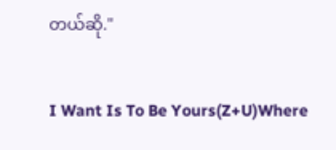တယ်ဆို."

I Want Is To Be Yours(Z+U)Where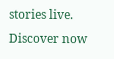stories live. Discover now